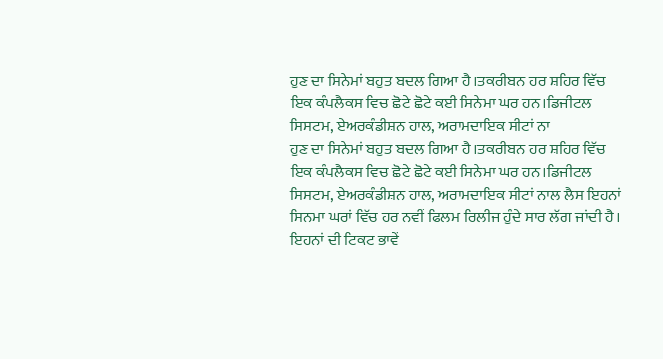ਹੁਣ ਦਾ ਸਿਨੇਮਾਂ ਬਹੁਤ ਬਦਲ ਗਿਆ ਹੈ।ਤਕਰੀਬਨ ਹਰ ਸ਼ਹਿਰ ਵਿੱਚ ਇਕ ਕੰਪਲੈਕਸ ਵਿਚ ਛੋਟੇ ਛੋਟੇ ਕਈ ਸਿਨੇਮਾ ਘਰ ਹਨ।ਡਿਜੀਟਲ ਸਿਸਟਮ, ਏਅਰਕੰਡੀਸ਼ਨ ਹਾਲ, ਅਰਾਮਦਾਇਕ ਸੀਟਾਂ ਨਾ
ਹੁਣ ਦਾ ਸਿਨੇਮਾਂ ਬਹੁਤ ਬਦਲ ਗਿਆ ਹੈ।ਤਕਰੀਬਨ ਹਰ ਸ਼ਹਿਰ ਵਿੱਚ ਇਕ ਕੰਪਲੈਕਸ ਵਿਚ ਛੋਟੇ ਛੋਟੇ ਕਈ ਸਿਨੇਮਾ ਘਰ ਹਨ।ਡਿਜੀਟਲ ਸਿਸਟਮ, ਏਅਰਕੰਡੀਸ਼ਨ ਹਾਲ, ਅਰਾਮਦਾਇਕ ਸੀਟਾਂ ਨਾਲ ਲੈਸ ਇਹਨਾਂ ਸਿਨਮਾ ਘਰਾਂ ਵਿੱਚ ਹਰ ਨਵੀਂ ਫਿਲਮ ਰਿਲੀਜ ਹੁੰਦੇ ਸਾਰ ਲੱਗ ਜਾਂਦੀ ਹੈ। ਇਹਨਾਂ ਦੀ ਟਿਕਟ ਭਾਵੇਂ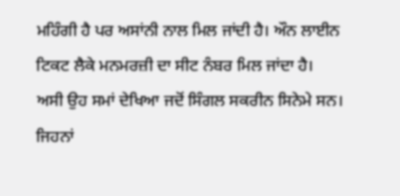ਮਹਿੰਗੀ ਹੈ ਪਰ ਅਸਾਂਨੀ ਨਾਲ ਮਿਲ ਜਾਂਦੀ ਹੈ। ਔਨ ਲਾਈਨ ਟਿਕਟ ਲੈਕੇ ਮਨਮਰਜ਼ੀ ਦਾ ਸੀਟ ਨੰਬਰ ਮਿਲ ਜਾਂਦਾ ਹੈ।
ਅਸੀ ਉਹ ਸਮਾਂ ਦੇਖਿਆ ਜਦੋਂ ਸਿੰਗਲ ਸਕਰੀਨ ਸਿਨੇਮੇ ਸਨ।
ਜਿਹਨਾਂ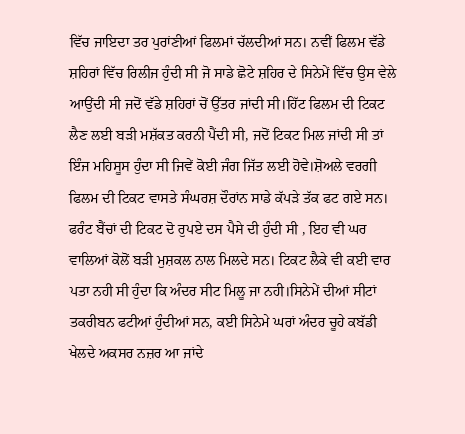ਵਿੱਚ ਜਾਇਦਾ ਤਰ ਪੁਰਾਂਣੀਆਂ ਫਿਲਮਾਂ ਚੱਲਦੀਆਂ ਸਨ। ਨਵੀਂ ਫਿਲਮ ਵੱਡੇ ਸ਼ਹਿਰਾਂ ਵਿੱਚ ਰਿਲੀਜ ਹੁੰਦੀ ਸੀ ਜੋ ਸਾਡੇ ਛੋਟੇ ਸ਼ਹਿਰ ਦੇ ਸਿਨੇਮੇਂ ਵਿੱਚ ਉਸ ਵੇਲੇ ਆਉਂਦੀ ਸੀ ਜਦੋਂ ਵੱਡੇ ਸ਼ਹਿਰਾਂ ਚੋਂ ਉੱਤਰ ਜਾਂਦੀ ਸੀ।ਹਿੱਟ ਫਿਲਮ ਦੀ ਟਿਕਟ ਲੈਣ ਲਈ ਬੜੀ ਮਸ਼ੱਕਤ ਕਰਨੀ ਪੈਂਦੀ ਸੀ, ਜਦੋਂ ਟਿਕਟ ਮਿਲ ਜਾਂਦੀ ਸੀ ਤਾਂ ਇੰਜ ਮਹਿਸੂਸ ਹੁੰਦਾ ਸੀ ਜਿਵੇਂ ਕੋਈ ਜੰਗ ਜਿੱਤ ਲਈ ਹੋਵੇ।ਸ਼ੋਅਲੇ ਵਰਗੀ ਫਿਲਮ ਦੀ ਟਿਕਟ ਵਾਸਤੇ ਸੰਘਰਸ਼ ਦੌਰਾਂਨ ਸਾਡੇ ਕੱਪੜੇ ਤੱਕ ਫਟ ਗਏ ਸਨ। ਫਰੰਟ ਬੈਂਚਾਂ ਦੀ ਟਿਕਟ ਦੋ ਰੁਪਏ ਦਸ ਪੈਸੇ ਦੀ ਹੁੰਦੀ ਸੀ , ਇਹ ਵੀ ਘਰ ਵਾਲਿਆਂ ਕੋਲੋਂ ਬੜੀ ਮੁਸ਼ਕਲ ਨਾਲ ਮਿਲਦੇ ਸਨ। ਟਿਕਟ ਲੈਕੇ ਵੀ ਕਈ ਵਾਰ ਪਤਾ ਨਹੀ ਸੀ ਹੁੰਦਾ ਕਿ ਅੰਦਰ ਸੀਟ ਮਿਲੂ ਜਾ ਨਹੀ।ਸਿਨੇਮੇਂ ਦੀਆਂ ਸੀਟਾਂ ਤਕਰੀਬਨ ਫਟੀਆਂ ਹੁੰਦੀਆਂ ਸਨ, ਕਈ ਸਿਨੇਮੇ ਘਰਾਂ ਅੰਦਰ ਚੂਹੇ ਕਬੱਡੀ ਖੇਲਦੇ ਅਕਸਰ ਨਜ਼ਰ ਆ ਜਾਂਦੇ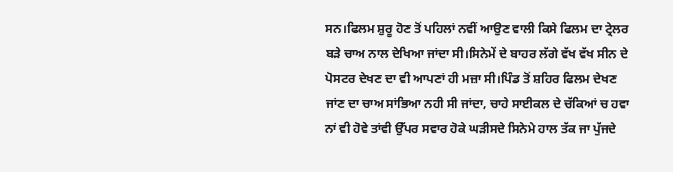ਸਨ।ਫਿਲਮ ਸ਼ੁਰੂ ਹੋਣ ਤੋਂ ਪਹਿਲਾਂ ਨਵੀਂ ਆਉਣ ਵਾਲੀ ਕਿਸੇ ਫਿਲਮ ਦਾ ਟ੍ਰੇਲਰ ਬੜੇ ਚਾਅ ਨਾਲ ਦੇਖਿਆ ਜਾਂਦਾ ਸੀ।ਸਿਨੇਮੇਂ ਦੇ ਬਾਹਰ ਲੱਗੇ ਵੱਖ ਵੱਖ ਸੀਨ ਦੇ ਪੋਸਟਰ ਦੇਖਣ ਦਾ ਵੀ ਆਪਣਾਂ ਹੀ ਮਜ਼ਾ ਸੀ।ਪਿੰਡ ਤੋਂ ਸ਼ਹਿਰ ਫਿਲਮ ਦੇਖਣ ਜਾਂਣ ਦਾ ਚਾਅ ਸਾਂਭਿਆ ਨਹੀ ਸੀ ਜਾਂਦਾ, ਚਾਹੇ ਸਾਈਕਲ ਦੇ ਚੱਕਿਆਂ ਚ ਹਵਾ ਨਾਂ ਵੀ ਹੋਵੇ ਤਾਂਵੀ ਉੱਪਰ ਸਵਾਰ ਹੋਕੇ ਘੜੀਸਦੇ ਸਿਨੇਮੇ ਹਾਲ ਤੱਕ ਜਾ ਪੁੱਜਦੇ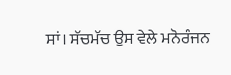ਸਾਂ। ਸੱਚਮੱਚ ਉਸ ਵੇਲੇ ਮਨੋਰੰਜਨ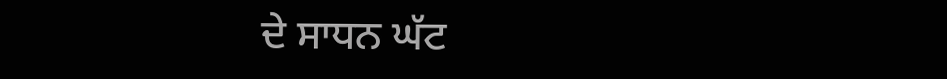ਦੇ ਸਾਧਨ ਘੱਟ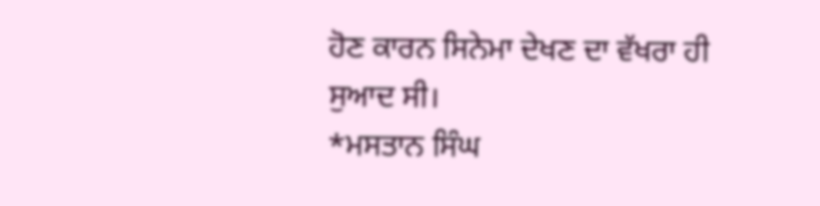ਹੋਣ ਕਾਰਨ ਸਿਨੇਮਾ ਦੇਖਣ ਦਾ ਵੱਖਰਾ ਹੀ ਸੁਆਦ ਸੀ।
*ਮਸਤਾਨ ਸਿੰਘ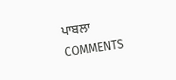ਪਾਬਲਾ
COMMENTS